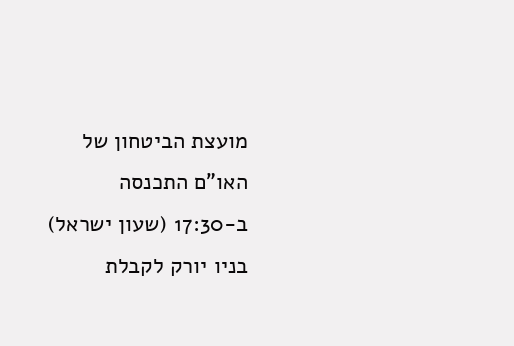מועצת הביטחון של האו"ם התכנסה ב-17:30 (שעון ישראל) בניו יורק לקבלת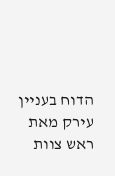הדוח בעניין עירק מאת ראש צוות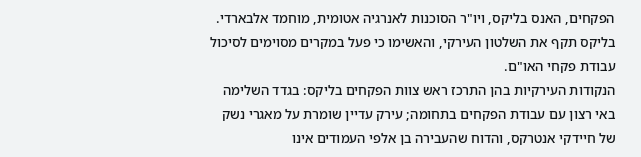הפקחים, האנס בליקס, ויו"ר הסוכנות לאנרגיה אטומית, מוחמד אלבארדי.
בליקס תקף את השלטון העירקי, והאשימו כי פעל במקרים מסוימים לסיכול עבודת פקחי האו"ם.
הנקודות העירקיות בהן התרכז ראש צוות הפקחים בליקס: בגדד השלימה באי רצון עם עבודת הפקחים בתחומה; עירק עדיין שומרת על מאגרי נשק של חיידקי אנטרקס, והדוח שהעבירה בן אלפי העמודים אינו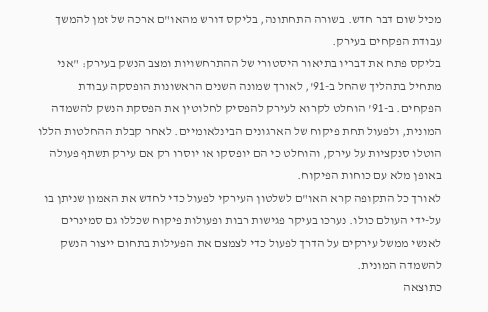מכיל שום דבר חדש. בשורה התחתונה, בליקס דורש מהאו"ם ארכה של זמן להמשך עבודת הפקחים בעירק.
בליקס פתח את דבריו בתיאור היסטורי של ההתרחשויות ומצב הנשק בעירק: "אני מתחיל בתהליך שהחל ב-91', לאורך שמונה השנים הראשונות הופסקה עבודת הפקחים. ב-91' הוחלט לקרוא לעירק להפסיק לחלוטין את הפסקת הנשק להשמדה המונית, ולפעול תחת פיקוח של הארגונים הבינלאומיים. לאחר קבלת ההחלטות הללו הוטלו סנקציות על עירק, והוחלט כי הם יופסקו או יוסרו רק אם עירק תשתף פעולה באופן מלא עם כוחות הפיקוח.
לאורך כל התקופה קרא האו"ם לשלטון העירקי לפעול כדי לחדש את האמון שניתן בו על-ידי העולם כולו. נערכו בעיקר פגישות רבות ופעולות פיקוח שכללו גם סמינרים לאנשי ממשל עירקים על הדרך לפעול כדי לצמצם את הפעילות בתחום ייצור הנשק להשמדה המונית.
כתוצאה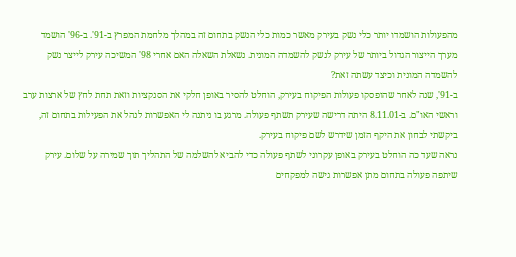מהפעולות הושמדו יותר כלי נשק בעירק מאשר כמות כלי הנשק בתחום זה במהלך מלחמת המפרץ ב-91'. ב-96' הושמד מערך הייצור הגדול ביותר של עירק לנשק להשמדה המונית. נשאלת השאלה האם אחרי 98' המשיכה עירק לייצר נשק להשמדה המונית וכיצד עשתה זאת?
ב-91', שנה לאחר שהופסקו פעולות הפיקוח בעירק, הוחלט להסיר באופן חלקי את הסנקציות וזאת תחת לחץ של ארצות ערב וראשי האו"ם. ב-8.11.01 היתה דרישה שעירק תשתף פעולה. מרגע בו ניתנה לי האפשרות לנהל את הפעילות בתחום זה, ביקשתי לבחון את היקף הזמן שידרש לשם פיקוח בעירק.
נראה שעד כה הוחלט בעירק באופן עקרוני לשתף פעולה כדי להביא להשלמה של התהליך תוך שמירה על שלום. עירק שיתפה פעולה בתחום מתן אפשרות גישה למפקחים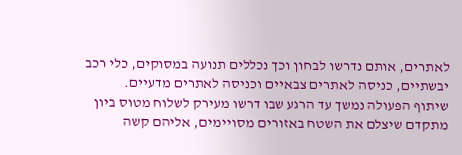לאתרים, אותם נדרשו לבחון וכך נכללים תנועה במסוקים, כלי רכב יבשתיים, כניסה לאתרים צבאיים וכניסה לאתרים מדעיים.
שיתוף הפעולה נמשך עד הרגע שבו דרשו מעירק לשלוח מטוס ביון מתקדם שיצלם את השטח באזורים מסויימים, אליהם קשה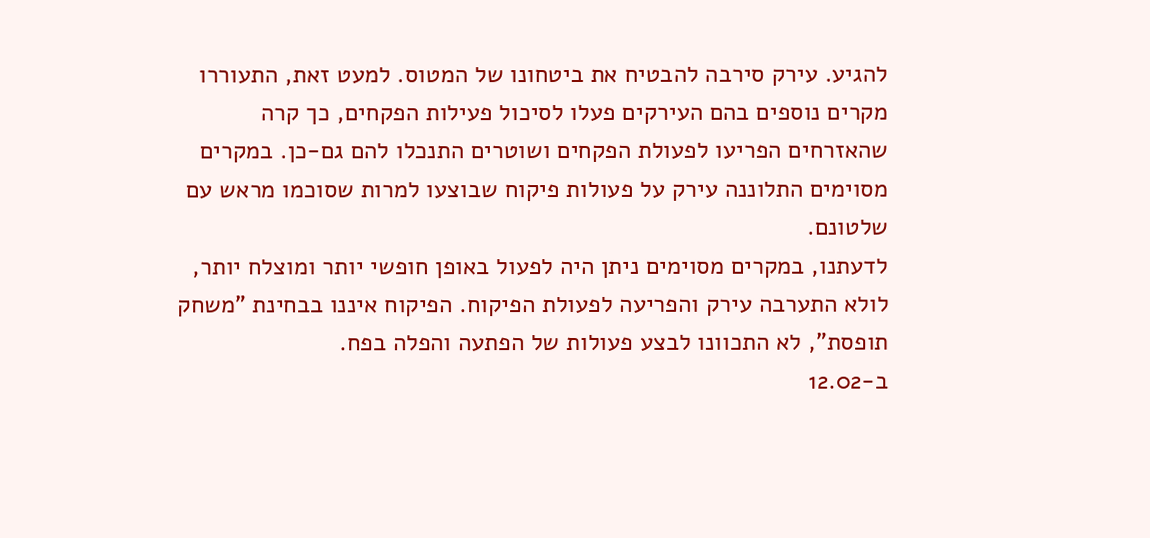להגיע. עירק סירבה להבטיח את ביטחונו של המטוס. למעט זאת, התעוררו מקרים נוספים בהם העירקים פעלו לסיכול פעילות הפקחים, כך קרה שהאזרחים הפריעו לפעולת הפקחים ושוטרים התנכלו להם גם-כן. במקרים מסוימים התלוננה עירק על פעולות פיקוח שבוצעו למרות שסוכמו מראש עם שלטונם.
לדעתנו, במקרים מסוימים ניתן היה לפעול באופן חופשי יותר ומוצלח יותר, לולא התערבה עירק והפריעה לפעולת הפיקוח. הפיקוח איננו בבחינת "משחק תופסת", לא התכוונו לבצע פעולות של הפתעה והפלה בפח.
ב-12.02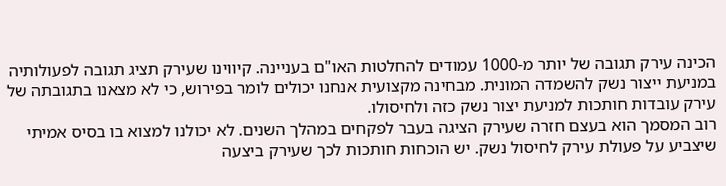הכינה עירק תגובה של יותר מ-1000 עמודים להחלטות האו"ם בעניינה. קיווינו שעירק תציג תגובה לפעולותיה במניעת ייצור נשק להשמדה המונית. מבחינה מקצועית אנחנו יכולים לומר בפירוש, כי לא מצאנו בתגובתה של עירק עובדות חותכות למניעת יצור נשק כזה ולחיסולו.
רוב המסמך הוא בעצם חזרה שעירק הציגה בעבר לפקחים במהלך השנים. לא יכולנו למצוא בו בסיס אמיתי שיצביע על פעולת עירק לחיסול נשק. יש הוכחות חותכות לכך שעירק ביצעה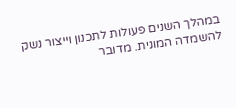במהלך השנים פעולות לתכנון וייצור נשק להשמדה המונית. מדובר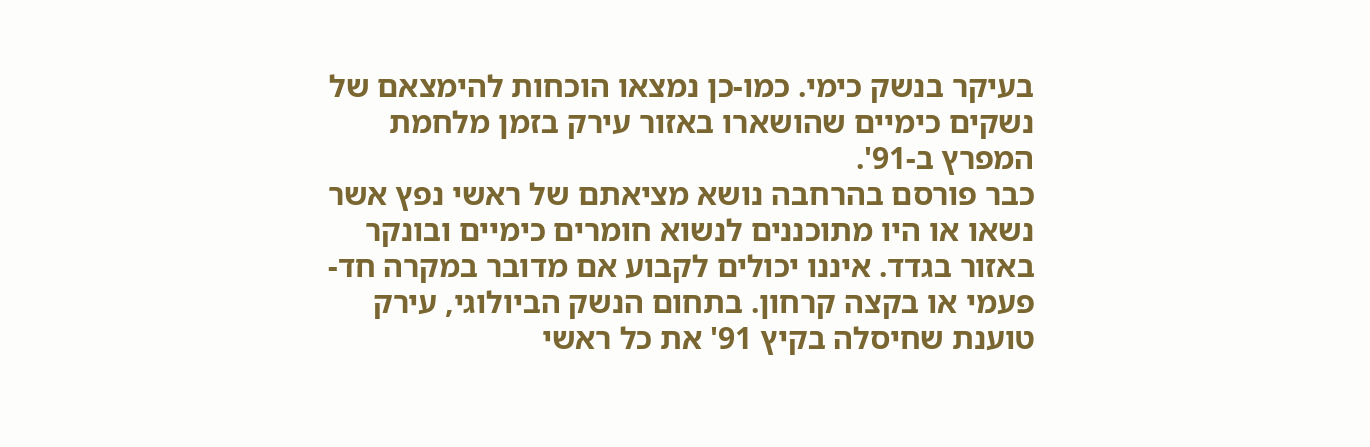בעיקר בנשק כימי. כמו-כן נמצאו הוכחות להימצאם של נשקים כימיים שהושארו באזור עירק בזמן מלחמת המפרץ ב-91'.
כבר פורסם בהרחבה נושא מציאתם של ראשי נפץ אשר נשאו או היו מתוכננים לנשוא חומרים כימיים ובונקר באזור בגדד. איננו יכולים לקבוע אם מדובר במקרה חד-פעמי או בקצה קרחון. בתחום הנשק הביולוגי, עירק טוענת שחיסלה בקיץ 91' את כל ראשי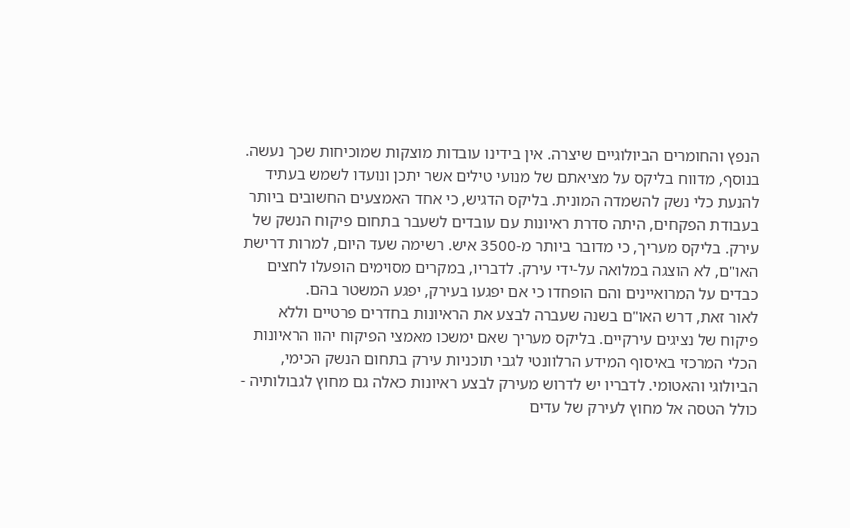הנפץ והחומרים הביולוגיים שיצרה. אין בידינו עובדות מוצקות שמוכיחות שכך נעשה.
בנוסף, מדווח בליקס על מציאתם של מנועי טילים אשר יתכן ונועדו לשמש בעתיד להנעת כלי נשק להשמדה המונית. בליקס הדגיש, כי אחד האמצעים החשובים ביותר בעבודת הפקחים, היתה סדרת ראיונות עם עובדים לשעבר בתחום פיקוח הנשק של עירק. בליקס מעריך, כי מדובר ביותר מ-3500 איש. רשימה שעד היום, למרות דרישת האו"ם, לא הוצגה במלואה על-ידי עירק. לדבריו, במקרים מסוימים הופעלו לחצים כבדים על המרואיינים והם הופחדו כי אם יפגעו בעירק, יפגע המשטר בהם.
לאור זאת, דרש האו"ם בשנה שעברה לבצע את הראיונות בחדרים פרטיים וללא פיקוח של נציגים עירקיים. בליקס מעריך שאם ימשכו מאמצי הפיקוח יהוו הראיונות הכלי המרכזי באיסוף המידע הרלוונטי לגבי תוכניות עירק בתחום הנשק הכימי, הביולוגי והאטומי. לדבריו יש לדרוש מעירק לבצע ראיונות כאלה גם מחוץ לגבולותיה - כולל הטסה אל מחוץ לעירק של עדים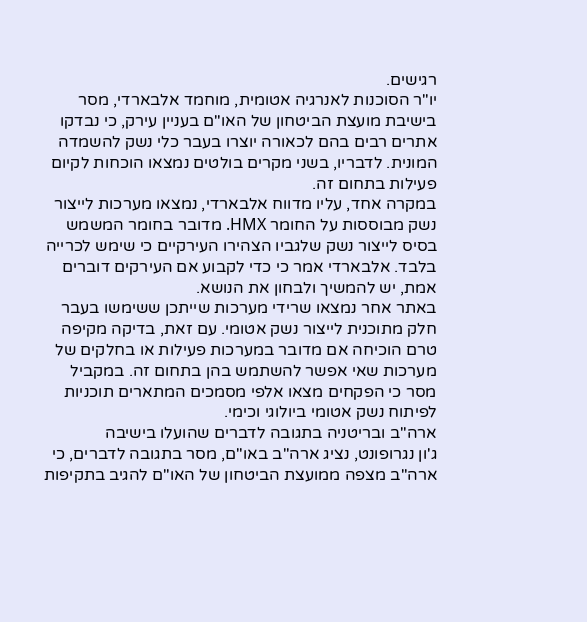רגישים.
יו"ר הסוכנות לאנרגיה אטומית, מוחמד אלבארדי, מסר בישיבת מועצת הביטחון של האו"ם בעניין עירק, כי נבדקו אתרים רבים בהם לכאורה יוצרו בעבר כלי נשק להשמדה המונית. לדבריו, בשני מקרים בולטים נמצאו הוכחות לקיום פעילות בתחום זה.
במקרה אחד, עליו מדווח אלבארדי, נמצאו מערכות לייצור נשק מבוססות על החומר HMX. מדובר בחומר המשמש בסיס לייצור נשק שלגביו הצהירו העירקיים כי שימש לכרייה בלבד. אלבארדי אמר כי כדי לקבוע אם העירקים דוברים אמת, יש להמשיך ולבחון את הנושא.
באתר אחר נמצאו שרידי מערכות שייתכן ששימשו בעבר חלק מתוכנית לייצור נשק אטומי. עם זאת, בדיקה מקיפה טרם הוכיחה אם מדובר במערכות פעילות או בחלקים של מערכות שאי אפשר להשתמש בהן בתחום זה. במקביל מסר כי הפקחים מצאו אלפי מסמכים המתארים תוכניות לפיתוח נשק אטומי ביולוגי וכימי.
ארה"ב ובריטניה בתגובה לדברים שהועלו בישיבה
ג'ון נגרופונט, נציג ארה"ב באו"ם, מסר בתגובה לדברים, כי ארה"ב מצפה ממועצת הביטחון של האו"ם להגיב בתקיפות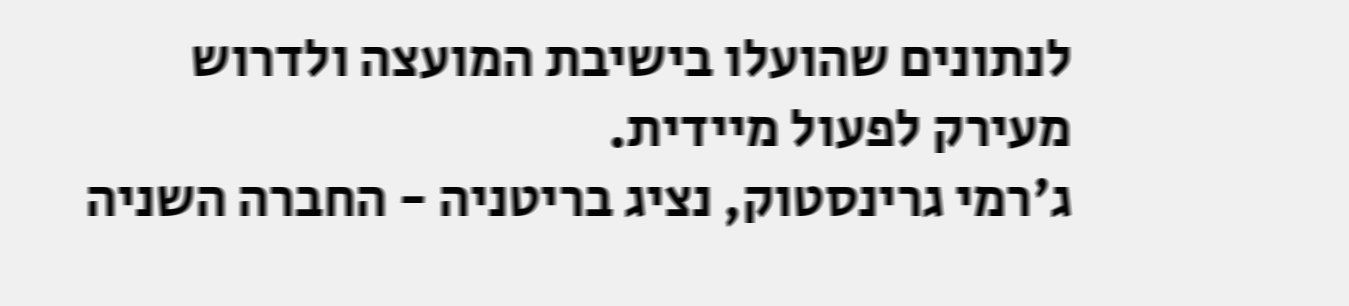לנתונים שהועלו בישיבת המועצה ולדרוש מעירק לפעול מיידית.
ג'רמי גרינסטוק, נציג בריטניה - החברה השניה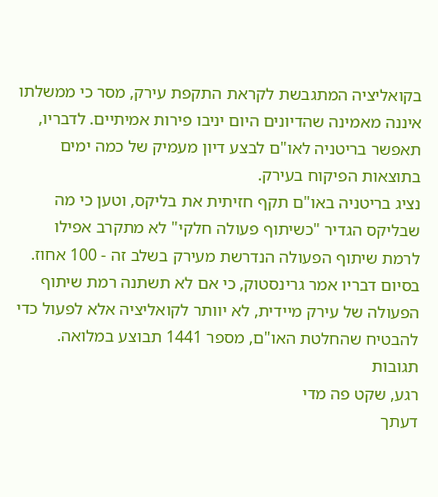בקואליציה המתגבשת לקראת התקפת עירק, מסר כי ממשלתו איננה מאמינה שהדיונים היום יניבו פירות אמיתיים. לדבריו, תאפשר בריטניה לאו"ם לבצע דיון מעמיק של כמה ימים בתוצאות הפיקוח בעירק.
נציג בריטניה באו"ם תקף חזיתית את בליקס, וטען כי מה שבליקס הגדיר "כשיתוף פעולה חלקי" לא מתקרב אפילו לרמת שיתוף הפעולה הנדרשת מעירק בשלב זה - 100 אחוז. בסיום דבריו אמר גרינסטוק, כי אם לא תשתנה רמת שיתוף הפעולה של עירק מיידית, לא יוותר לקואליציה אלא לפעול כדי להבטיח שהחלטת האו"ם, מספר 1441 תבוצע במלואה.
תגובות
רגע, שקט פה מדי
דעתך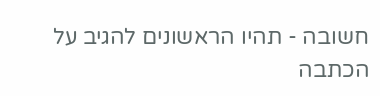חשובה - תהיו הראשונים להגיב על הכתבה